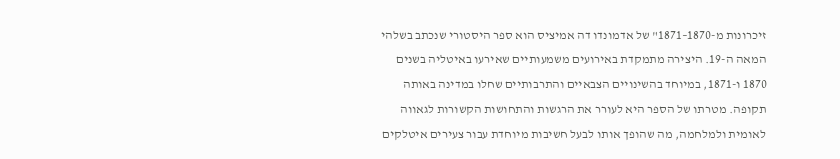זיכרונות מ-1870–1871" של אדמונדו דה אמיציס הוא ספר היסטורי שנכתב בשלהי המאה ה-19. היצירה מתמקדת באירועים משמעותיים שאירעו באיטליה בשנים 1870 ו-1871, במיוחד בהשינויים הצבאיים והתרבותיים שחלו במדינה באותה תקופה. מטרתו של הספר היא לעורר את הרגשות והתחושות הקשורות לגאווה לאומית ולמלחמה, מה שהופך אותו לבעל חשיבות מיוחדת עבור צעירים איטלקים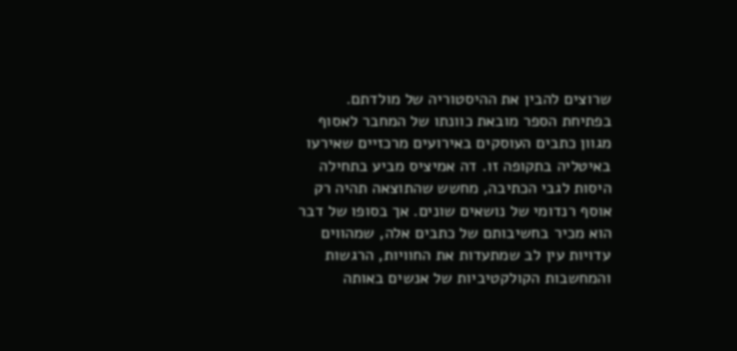שרוצים להבין את ההיסטוריה של מולדתם. בפתיחת הספר מובאת כוונתו של המחבר לאסוף מגוון כתבים העוסקים באירועים מרכזיים שאירעו באיטליה בתקופה זו. דה אמיציס מביע בתחילה היסות לגבי הכתיבה, מחשש שהתוצאה תהיה רק אוסף רנדומי של נושאים שונים. אך בסופו של דבר הוא מכיר בחשיבותם של כתבים אלה, שמהווים עדויות עין לב שמתעדות את החוויות, הרגשות והמחשבות הקולקטיביות של אנשים באותה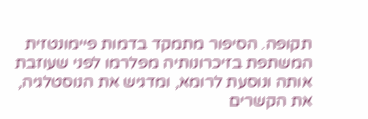תקופה. הסיפור מתמקד בדמות פיימונטזית המשתפת בזיכרונותיה מפלרמו לפני שעוזבת אותה ונוסעת לרומא, ומדגיש את הנוסטלגיה, את הקשרים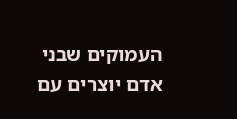העמוקים שבני אדם יוצרים עם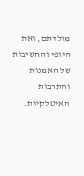מולדתם, ואת היופי והחשיבות של האמנות והתרבות האיטלקיות.